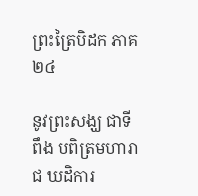ព្រះត្រៃបិដក ភាគ ២៤

នូវព្រះសង្ឃ ជាទីពឹង បពិត្រមហារាជ ឃដិការ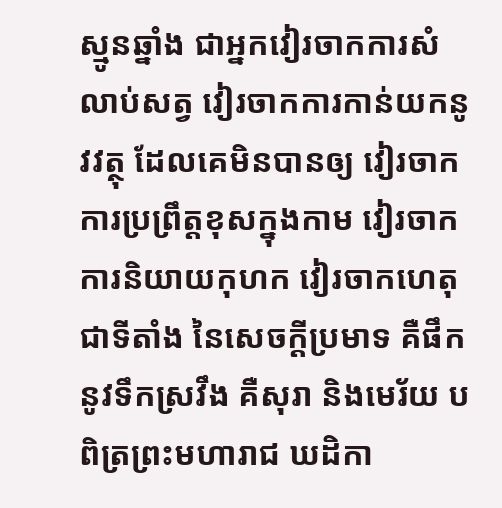ស្មូនឆ្នាំង ជាអ្នកវៀរចាកការសំលាប់សត្វ វៀរចាកការកាន់យកនូវវត្ថុ ដែលគេមិនបានឲ្យ វៀរចាកការប្រព្រឹត្តខុសក្នុងកាម វៀរចាកការនិយាយកុហក វៀរចាកហេតុ ជាទីតាំង នៃសេចក្តីប្រមាទ គឺផឹកនូវទឹកស្រវឹង គឺសុរា និងមេរ័យ បពិត្រព្រះមហារាជ ឃដិកា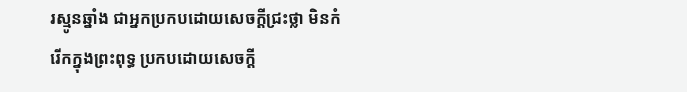រស្មូនឆ្នាំង ជាអ្នកប្រកបដោយសេចក្តីជ្រះថ្លា មិនកំរើកក្នុងព្រះពុទ្ធ ប្រកបដោយសេចក្តី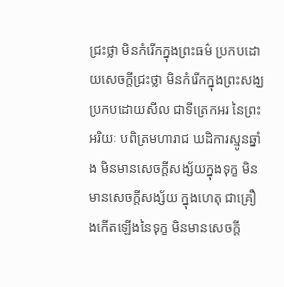ជ្រះថ្លា មិនកំរើកក្នុងព្រះធម៌ ប្រកបដោយសេចក្តីជ្រះថ្លា មិនកំរើកក្នុងព្រះសង្ឃ ប្រកបដោយសីល ជាទីត្រេកអរ នៃព្រះអរិយៈ បពិត្រមហារាជ ឃដិការស្មូនឆ្នាំង មិនមានសេចក្តីសង្ស័យក្នុងទុក្ខ មិនមានសេចក្តីសង្ស័យ ក្នុងហេតុ ជាគ្រឿងកើតឡើងនៃទុក្ខ មិនមានសេចក្តី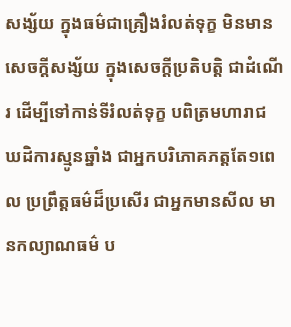សង្ស័យ ក្នុងធម៌ជាគ្រឿងរំលត់ទុក្ខ មិនមានសេចក្តីសង្ស័យ ក្នុងសេចក្តីប្រតិបត្តិ ជាដំណើរ ដើម្បីទៅកាន់ទីរំលត់ទុក្ខ បពិត្រមហារាជ ឃដិការស្មូនឆ្នាំង ជាអ្នកបរិភោគភត្តតែ១ពេល ប្រព្រឹត្តធម៌ដ៏ប្រសើរ ជាអ្នកមានសីល មានកល្យាណធម៌ ប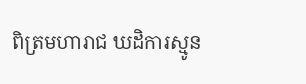ពិត្រមហារាជ ឃដិការស្មូន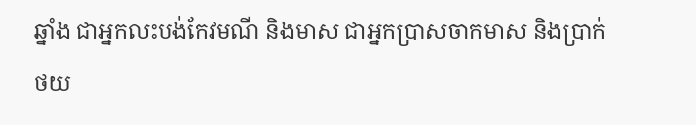ឆ្នាំង ជាអ្នកលះបង់កែវមណី និងមាស ជាអ្នកប្រាសចាកមាស និងប្រាក់
ថយ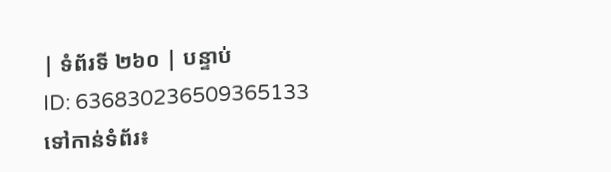| ទំព័រទី ២៦០ | បន្ទាប់
ID: 636830236509365133
ទៅកាន់ទំព័រ៖